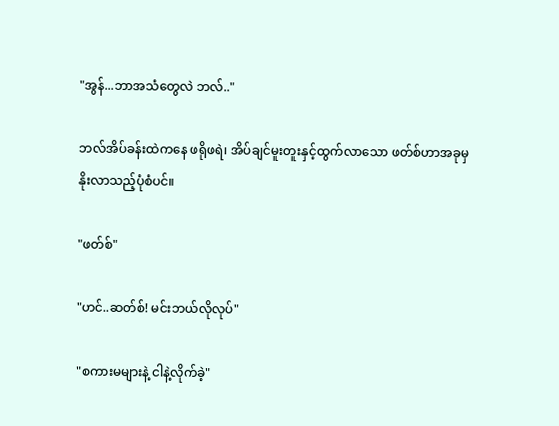"အွန်...ဘာအသံတွေလဲ ဘလ်.."

ဘလ်အိပ်ခန်းထဲကနေ ဖရိုဖရဲ၊ အိပ်ချင်မူးတူးနှင့်ထွက်လာသော ဖတ်စ်ဟာအခုမှနိုးလာသည့်ပုံစံပင်။

"ဖတ်စ်"

"ဟင်..ဆတ်စ်! မင်းဘယ်လိုလုပ်"

"စကားမများနဲ့ ငါနဲ့လိုက်ခဲ့"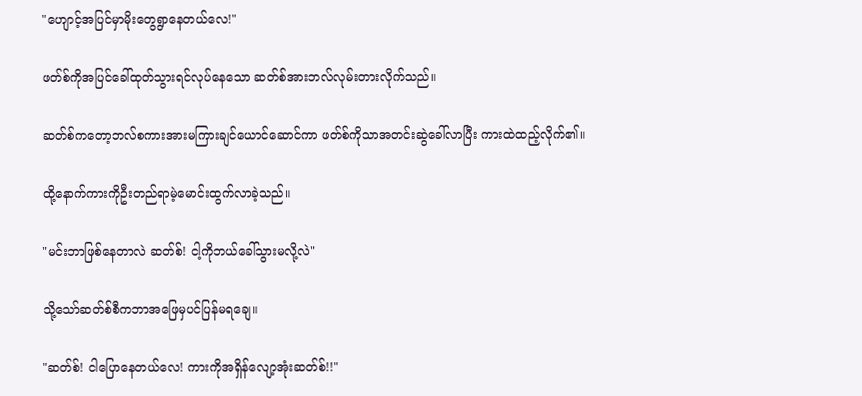"ဟျောင့်အပြင်မှာမိုးတွေရွာနေတယ်လေ!"

ဖတ်စ်ကိုအပြင်ခေါ်ထုတ်သွားရင်လုပ်နေသော ဆတ်စ်အားဘလ်လုမ်းတားလိုက်သည်။

ဆတ်စ်ကတော့ဘလ်စကားအားမကြားချင်ယောင်ဆောင်ကာ ဖတ်စ်ကိုသာအတင်းဆွဲခေါ်လာပြီး ကားထဲထည့်လိုက်၏။

ထို့နောက်ကားကိုဦးတည်ရာမဲ့မောင်းထွက်လာခဲ့သည်။

"မင်းဘာဖြစ်နေတာလဲ ဆတ်စ်! ငါ့ကိုဘယ်ခေါ်သွားမလို့လဲ"

သို့သော်ဆတ်စ်စီကဘာအဖြေမှပင်ပြန်မရချေ။

"ဆတ်စ်! ငါပြောနေတယ်လေ! ကားကိုအရှိန်လျော့အုံးဆတ်စ်!!"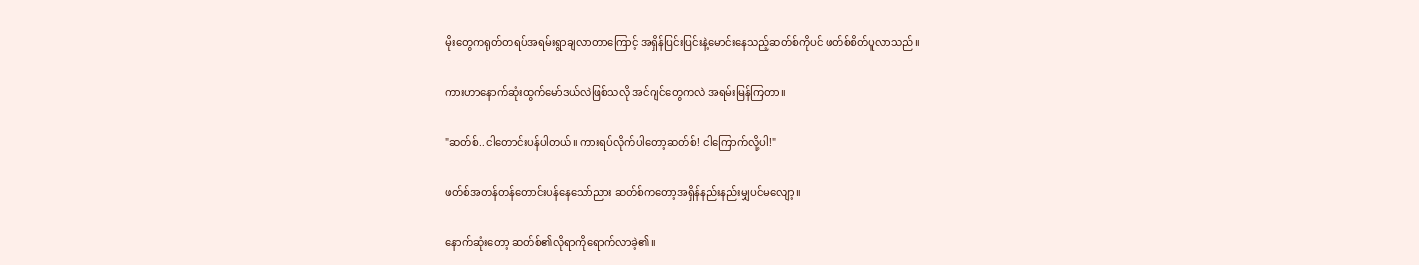မိုးတွေကရုတ်တရပ်အရမ်းရွာချလာတာကြောင့် အရှိန်ပြင်းပြင်းနဲ့မောင်းနေသည့်ဆတ်စ်ကိုပင် ဖတ်စ်စိတ်ပူလာသည်။

ကားဟာနောက်ဆုံးထွက်မော်ဒယ်လဲဖြစ်သလို အင်ဂျင်တွေကလဲ အရမ်းမြန်ကြတာ။

"ဆတ်စ်..ငါတောင်းပန်ပါတယ်။ ကားရပ်လိုက်ပါတော့ဆတ်စ်! ငါကြောက်လို့ပါ!"

ဖတ်စ်အတန်တန်တောင်းပန်နေသော်ညား ဆတ်စ်ကတော့အရှိန်နည်းနည်းမျှပင်မလျော့။

နောက်ဆုံးတော့ ဆတ်စ်၏လိုရာကိုရောက်လာခဲ့၏။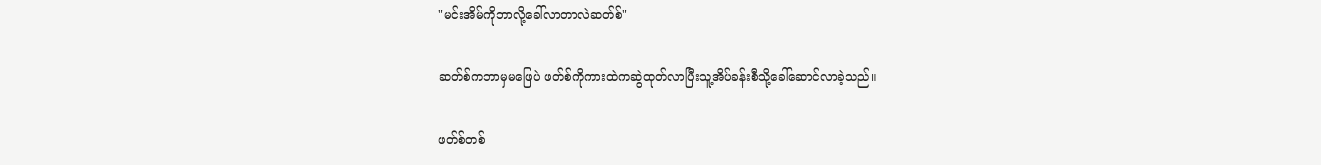"မင်းအိမ်ကိုဘာလို့ခေါ်လာတာလဲဆတ်စ်"

ဆတ်စ်ကဘာမှမဖြေပဲ ဖတ်စ်ကိုကားထဲကဆွဲထုတ်လာပြီးသူ့အိပ်ခန်းစီသို့ခေါ်ဆောင်လာခဲ့သည်။

ဖတ်စ်တစ်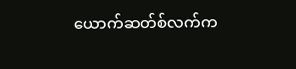ယောက်ဆတ်စ်လက်က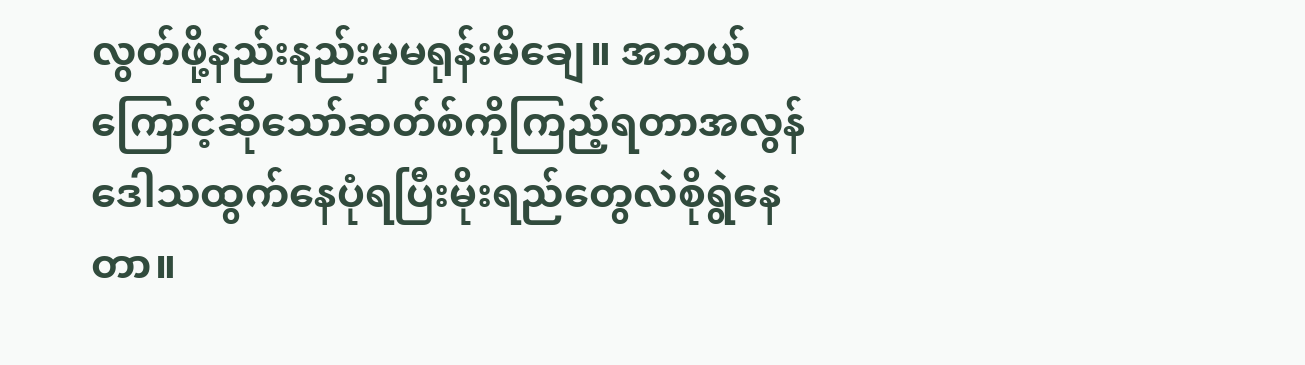လွတ်ဖို့နည်းနည်းမှမရုန်းမိချေ။ အဘယ်ကြောင့်ဆိုသော်ဆတ်စ်ကိုကြည့်ရတာအလွန်ဒေါသထွက်နေပုံရပြီးမိုးရည်တွေလဲစိုရွဲနေတာ။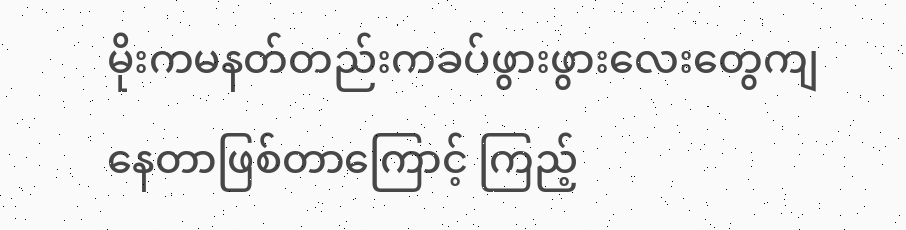မိုးကမနတ်တည်းကခပ်ဖွားဖွားလေးတွေကျနေတာဖြစ်တာကြောင့် ကြည့်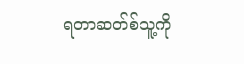ရတာဆတ်စ်သူ့ကို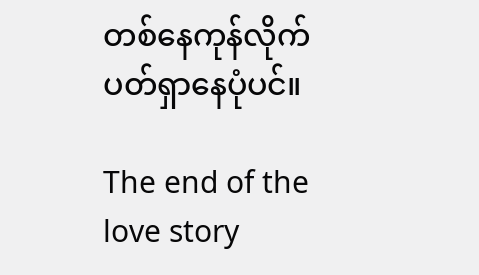တစ်နေကုန်လိုက်ပတ်ရှာနေပုံပင်။

The end of the love story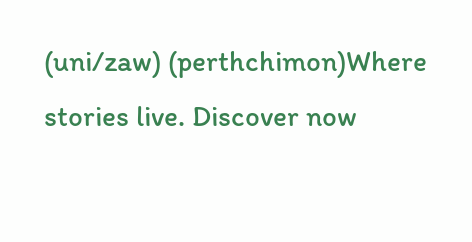(uni/zaw) (perthchimon)Where stories live. Discover now